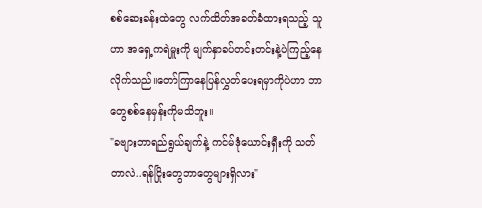စစ်ဆေးခန်းထဲတွေ လက်ထိတ်အခတ်ခံထားရသည့် သူဟာ အရှေ့ကရဲမှူးကို မျက်နှာခပ်တင်းတင်းနဲ့ပဲကြည့်နေလိုက်သည်။တော်ကြာနေပြန်လွှတ်ပေးရမှာကိုပဲဟာ ဘာတွေစစ်နေမှန်းကိုမသိဘူး။
"ခဗျားဘာရည်ရွယ်ချက်နဲ့ ကင်မ်ဒုံယောင်းရှီးကို သတ်တာလဲ..ရန်ငြိုးတွေဘာတွေများရှိလား"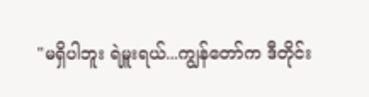"မရှိပါဘူး ရဲမှူးရယ်...ကျွန်တော်က ဒီတိုင်း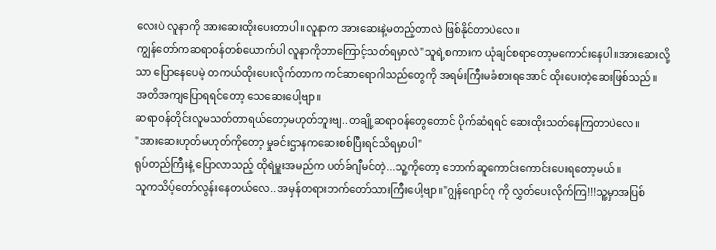လေးပဲ လူနာကို အားဆေးထိုးပေးတာပါ။လူနာက အားဆေးနဲ့မတည့်တာလဲ ဖြစ်နိုင်တာပဲလေ။
ကျွန်တော်ကဆရာဝန်တစ်ယောက်ပါ လူနာကိုဘာကြောင့်သတ်ရမှာလဲ"သူရဲ့စကားက ယုံချင်စရာတော့မကောင်းနေပါ။အားဆေးလို့သာ ပြောနေပေမဲ့ တကယ်ထိုးပေးလိုက်တာက ကင်ဆာရောဂါသည်တွေကို အရမ်းကြီးမခံစားရအောင် ထိုးပေးတဲ့ဆေးဖြစ်သည်။
အတိအကျပြောရရင်တော့ သေဆေးပေါ့ဗျာ။
ဆရာဝန်တိုင်းလူမသတ်တာရယ်တော့မဟုတ်ဘူးဗျ..တချို့ဆရာဝန်တွေတောင် ပိုက်ဆံရရင် ဆေးထိုးသတ်နေကြတာပဲလေ။
"အားဆေးဟုတ်မဟုတ်ကိုတော့ မှုခင်းဌာနကဆေးစစ်ပြီးရင်သိရမှာပါ"
ရုပ်တည်ကြီးနဲ့ ပြောလာသည့် ထိုရဲမှူးအမည်က ပတ်ခ်ဂျီမင်တဲ့...သူ့ကိုတော့ ဘောက်ဆူကောင်းကောင်းပေးရတော့မယ်။
သူကသိပ့်တော်လွန်းနေတယ်လေ..အမှန်တရားဘက်တော်သားကြီးပေါ့ဗျာ။"ဂျွန်ဂျောင်ဂု ကို လွှတ်ပေးလိုက်ကြ!!!သူ့မှာအပြစ်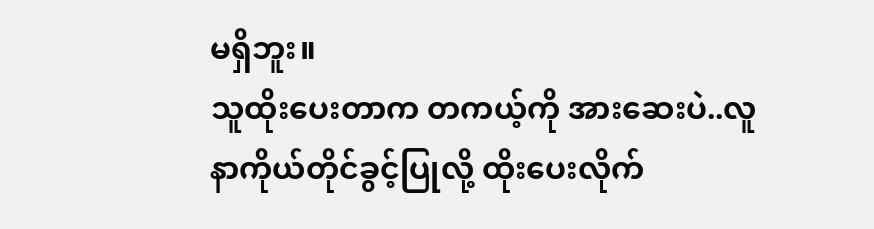မရှိဘူး။
သူထိုးပေးတာက တကယ့်ကို အားဆေးပဲ..လူနာကိုယ်တိုင်ခွင့်ပြုလို့ ထိုးပေးလိုက်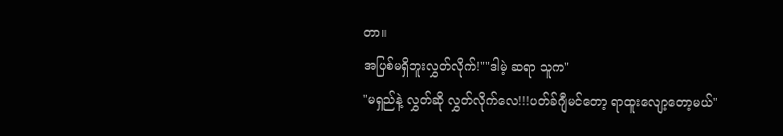တာ။
အပြစ်မရှိဘူးလွှတ်လိုက်!""ဒါမဲ့ ဆရာ သူက"
"မရှည်နဲ့ လွှတ်ဆို လွှတ်လိုက်လေ!!!ပတ်ခ်ဂျီမင်တော့ ရာထူးလျော့တော့မယ်"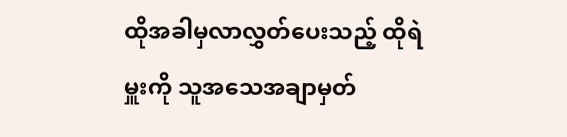ထိုအခါမှလာလွှတ်ပေးသည့် ထိုရဲမှူးကို သူအသေအချာမှတ်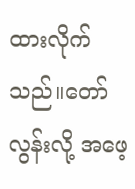ထားလိုက်သည်။တော်လွန်းလို့ အဖေ့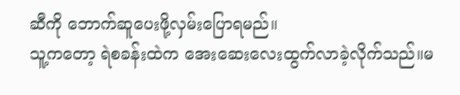ဆီကို ဘောက်ဆူပေးဖို့လှမ်းပြောရမည်။
သူ့ကတော့ ရဲစခန်းထဲက အေးဆေးလေးထွက်လာခဲ့လိုက်သည်။မ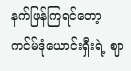နက်ဖြန်ကြရင်တော့ ကင်မ်ဒုံယောင်းရှီးရဲ့ ဈာ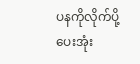ပနကိုလိုက်ပို့ပေးအုံး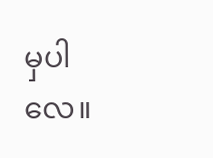မှပါလေ။